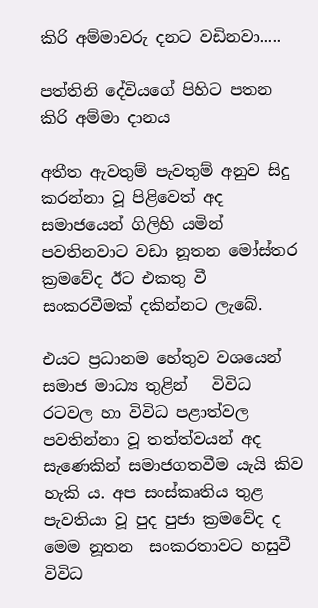කිරි අම්මාවරු දනට වඩිනවා.....

පත්තිනි දේවියගේ පිහිට පතන කිරි අම්මා දානය

අතීත ඇවතුම් පැවතුම් අනුව සිදු කරන්නා වූ පිළිවෙත් අද සමාජයෙන් ගිලිහි යමින් පවතිනවාට වඩා නූතන මෝස්තර ක්‍රමවේද ඊට එකතු වී සංකරවීමක් දකින්නට ලැබේ.

එයට ප්‍රධානම හේතුව වශයෙන් සමාජ මාධ්‍ය තුළින්   විවිධ රටවල හා විවිධ පළාත්වල පවතින්නා වූ තත්ත්වයන් අද සැණෙකින් සමාජගතවීම යැයි කිව හැකි ය. අප සංස්කෘතිය තුළ පැවතියා වූ පුද පුජා ක්‍රමවේද ද මෙම නූතන  සංකරතාවට හසුවී විවිධ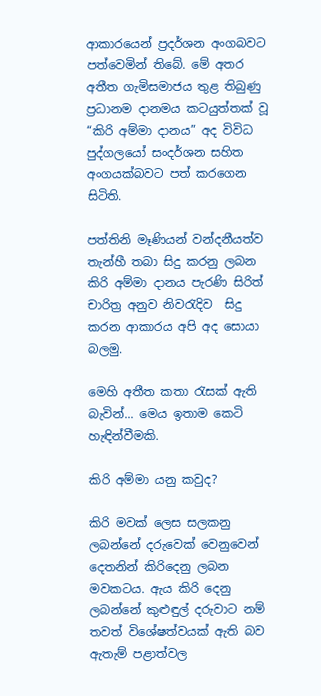ආකාරයෙන් ප්‍රදර්ශන අංගබවට පත්වෙමින් තිබේ. මේ අතර අතීත ගැමිසමාජය තුළ තිබුණු ප්‍රධානම දානමය කටයුත්තක් වූ “කිරි අම්මා දානය” අද විවිධ පුද්ගලයෝ සංදර්ශන සහිත අංගයක්බවට පත් කරගෙන සිටිති.

පත්තිනි මෑණියන් වන්දනීයත්ව තැන්හී තබා සිදු කරනු ලබන  කිරි අම්මා දානය පැරණි සිරිත් චාරිත්‍ර අනුව නිවරැදිව  සිදු කරන ආකාරය අපි අද සොයා බලමු.

මෙහි අතීත කතා රැසක් ඇති බැවින්... මෙය ඉතාම කෙටි හැඳින්වීමකි.

කිරි අම්මා යනු කවුද?

කිරි මවක් ලෙස සලකනු ලබන්නේ දරුවෙක් වෙනුවෙන් දෙතනින් කිරිදෙනු ලබන මවකටය. ඇය කිරි දෙනු ලබන්නේ කුළුඳුල් දරුවාට නම් තවත් විශේෂත්වයක් ඇති බව ඇතැම් පළාත්වල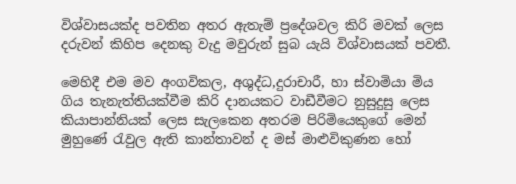විශ්වාසයක්ද පවතින අතර ඇතැම් ප්‍රදේශවල කිරි මවක් ලෙස දරුවන් කිහිප දෙනකු වැදු මවුරුන් සුබ යැයි විශ්වාසයක් පවතී.

මෙහිදී එම මව අංගවිකල, අශුද්ධ,දුරාචාරී, හා ස්වාමියා මිය ගිය තැනැත්තියක්වීම කිරි දානයකට වාඩීවීමට නුසුදුසු ලෙස කියාපාන්නියක් ලෙස සැලකෙන අතරම පිරිමියෙකුගේ මෙන් මුහුණේ රැවුල ඇති කාන්තාවන් ද මස් මාළුවිකුණන හෝ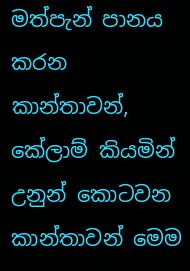මත්පැන් පානය කරන කාන්තාවන්, කේලාම් කියමින් උනුන් කොටවන කාන්තාවන් මෙම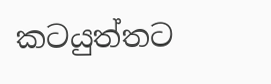කටයුත්තට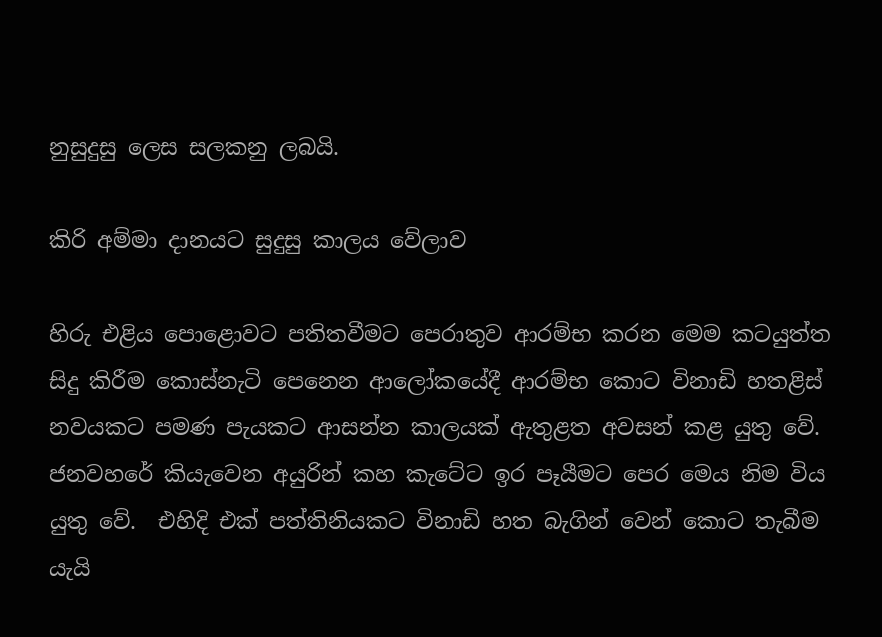නුසුදුසු ලෙස සලකනු ලබයි.

කිරි අම්මා දානයට සුදුසු කාලය වේලාව

හිරු එළිය පොළොවට පතිතවීමට පෙරාතුව ආරම්භ කරන මෙම කටයුත්ත සිදු කිරීම කොස්නැටි පෙනෙන ආලෝකයේදී ආරම්භ කොට විනාඩි හතළිස් නවයකට පමණ පැයකට ආසන්න කාලයක් ඇතුළත අවසන් කළ යුතු වේ. ජනවහරේ කියැවෙන අයුරින් කහ කැටේට ඉර පෑයීමට පෙර මෙය නිම විය යුතු වේ.  එහිදි එක් පත්තිනියකට විනාඩි හත බැගින් වෙන් කොට තැබීම යැයි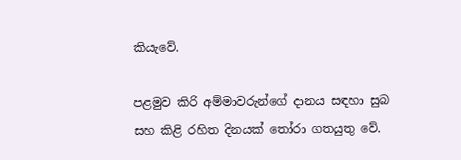කියැවේ.

පළමුව කිරි අම්මාවරුන්ගේ දානය සඳහා සුබ සහ කිළි රහිත දිනයක් තෝරා ගතයුතු වේ.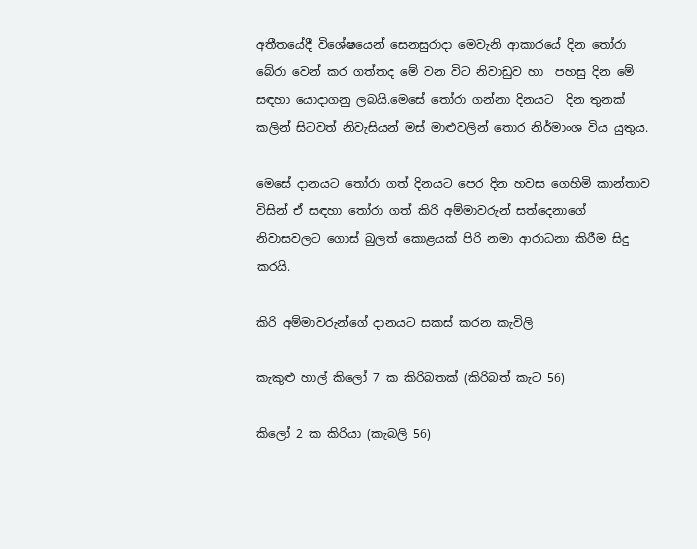අතීතයේදී විශේෂයෙන් සෙනසුරාදා මෙවැනි ආකාරයේ දින තෝරා බේරා වෙන් කර ගත්තද මේ වන විට නිවාඩුව හා  පහසු දින මේ සඳහා යොදාගනු ලබයි.මෙසේ තෝරා ගන්නා දිනයට  දින තුනක් කලින් සිටවත් නිවැසියන් මස් මාළුවලින් තොර නිර්මාංශ විය යුතුය.

මෙසේ දානයට තෝරා ගත් දිනයට පෙර දින හවස ගෙහිමි කාන්තාව විසින් ඒ සඳහා තෝරා ගත් කිරි අම්මාවරුන් සත්දෙනාගේ  නිවාසවලට ගොස් බුලත් කොළයක් පිරි නමා ආරාධනා කිරීම සිදු කරයි.

කිරි අම්මාවරුන්ගේ දානයට සකස් කරන කැවිලි

කැකුළු හාල් කිලෝ 7 ක කිරිබතක් (කිරිබත් කැට 56)

කිලෝ 2 ක කිරියා (කැබලි 56)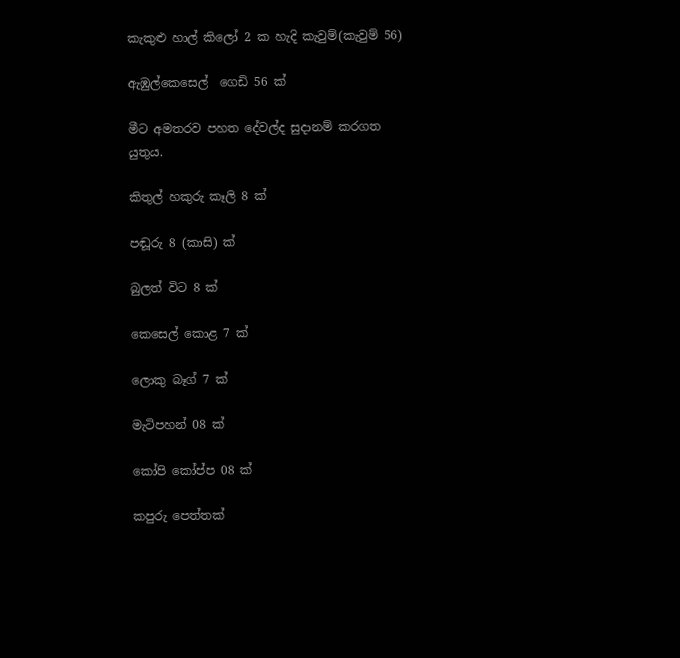කැකුළු හාල් කිලෝ 2 ක හැදි කැවුම්(කැවුම් 56)

ඇඹුල්කෙසෙල්  ගෙඩි 56 ක්

මීට අමතරව පහත දේවල්ද සුදානම් කරගත යුතුය.

කිතුල් හකුරු කෑලි 8 ක්

පඬූරු 8 (කාසි) ක්

බුලත් විට 8 ක්

කෙසෙල් කොළ 7 ක්

ලොකු බෑග් 7 ක්

මැටිපහන් 08 ක්

කෝපි කෝප්ප 08 ක්

කපුරු පෙත්තක්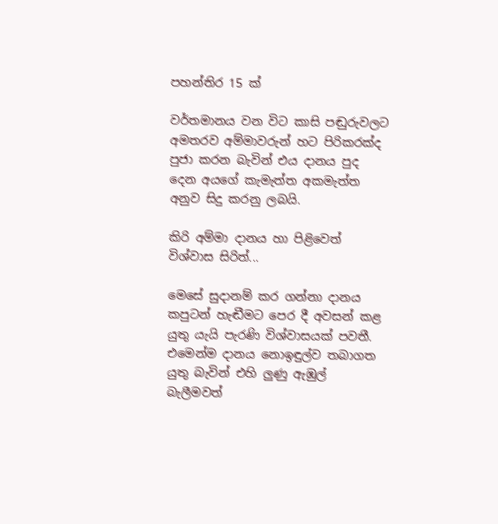පහන්තිර 15 ක්

වර්තමානය වන විට කාසි පඬුරුවලට අමතරව අම්මාවරුන් හට පිරිකරක්ද පුජා කරන බැවින් එය දානය පුද දෙන අයගේ කැමැත්ත අකමැත්ත අනුව සිදු කරනු ලබයි.

කිරි අම්මා දානය හා පිළිවෙත් විශ්වාස සිරිත්...

මෙසේ සුදානම් කර ගන්නා දානය කපුටන් හැඬීමට පෙර දී අවසන් කළ  යුතු යැයි පැරණි විශ්වාසයක් පවතී. එමෙන්ම දානය නොඉඳුල්ව තබාගත යුතු බැවින් එහි ලුණු ඇඹුල් බැලීමවත්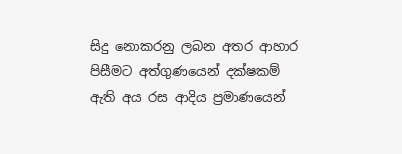සිදු නොකරනු ලබන අතර ආහාර පිසීමට අත්ගුණයෙන් දක්ෂකම් ඇති අය රස ආදිය ප්‍රමාණයෙන්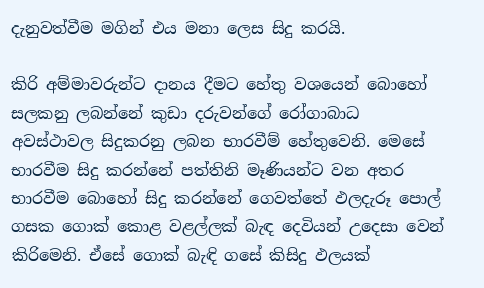දැනුවත්වීම මගින් එය මනා ලෙස සිදු කරයි.

කිරි අම්මාවරුන්ට දානය දීමට හේතු වශයෙන් බොහෝ සලකනු ලබන්නේ කුඩා දරුවන්ගේ රෝගාබාධ අවස්ථාවල සිදුකරනු ලබන භාරවීම් හේතුවෙනි. මෙසේ භාරවීම සිදු කරන්නේ පත්තිනි මෑණියන්ට වන අතර භාරවීම බොහෝ සිදු කරන්නේ ගෙවත්තේ ඵලදැරූ පොල් ගසක ගොක් කොළ වළල්ලක් බැඳ දෙවියන් උදෙසා වෙන් කිරිමෙනි. ඒසේ ගොක් බැඳි ගසේ කිසිදු ඵලයක්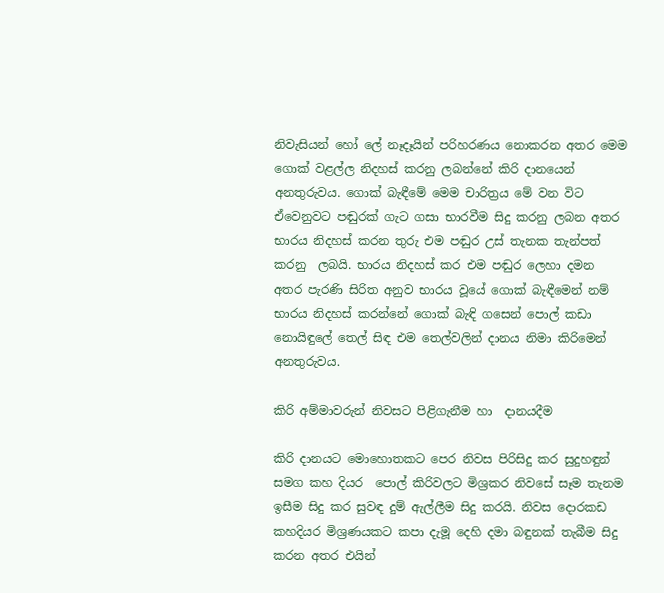නිවැසියන් හෝ ලේ නෑදෑයින් පරිහරණය නොකරන අතර මෙම ගොක් වළල්ල නිදහස් කරනු ලබන්නේ කිරි දානයෙන් අනතුරුවය. ගොක් බැඳීමේ මෙම චාරිත්‍රය මේ වන විට ඒවෙනුවට පඬුරක් ගැට ගසා භාරවීම සිදු කරනු ලබන අතර භාරය නිදහස් කරන තුරු එම පඬුර උස් තැනක තැන්පත් කරනු  ලබයි. භාරය නිදහස් කර එම පඬුර ලෙහා දමන අතර පැරණි සිරිත අනුව භාරය වූයේ ගොක් බැඳීමෙන් නම් භාරය නිදහස් කරන්නේ ගොක් බැඳි ගසෙන් පොල් කඩා නොයිඳුලේ තෙල් සිඳ එම තෙල්වලින් දානය නිමා කිරිමෙන් අනතුරුවය.

කිරි අම්මාවරුන් නිවසට පිළිගැනීම හා  දානයදීම

කිරි දානයට මොහොතකට පෙර නිවස පිරිසිදු කර සුදුහඳුන් සමග කහ දියර  පොල් කිරිවලට මිශ්‍රකර නිවසේ සෑම තැනම ඉසීම සිදු කර සුවඳ දුම් ඇල්ලීම සිදු කරයි. නිවස දොරකඩ කහදියර මිශ්‍රණයකට කපා දැමූ දෙහි දමා බඳුනක් තැබීම සිදු කරන අතර එයින්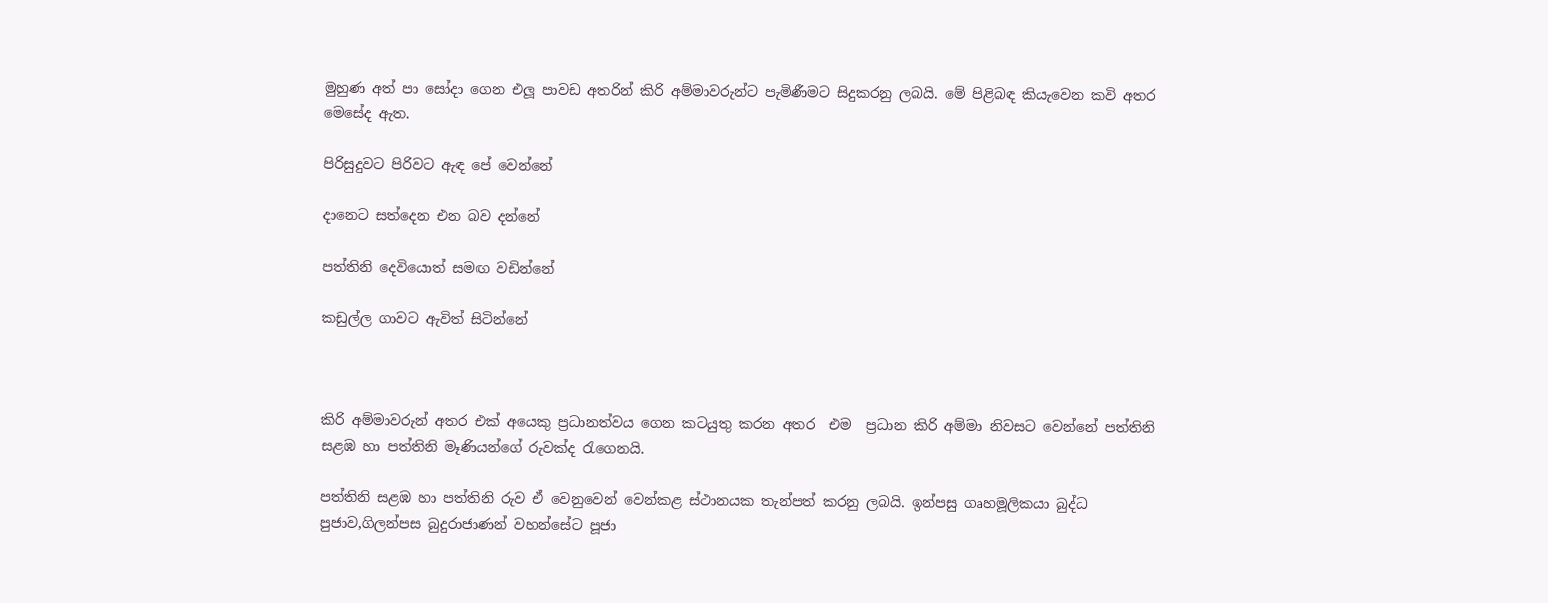මුහුණ අත් පා සෝදා ගෙන එලූ පාවඩ අතරින් කිරි අම්මාවරුන්ට පැමිණීමට සිදුකරනු ලබයි. මේ පිළිබඳ කියැවෙන කවි අතර මෙසේද ඇත.

පිරිසුදුවට පිරිවට ඇඳ පේ වෙන්නේ

දානෙට සත්දෙන එන බව දන්නේ

පත්තිනි දෙවියොත් සමඟ වඩින්නේ

කඩුල්ල ගාවට ඇවිත් සිටින්නේ



කිරි අම්මාවරුන් අතර එක් අයෙකු ප්‍රධානත්වය ගෙන කටයුතු කරන අතර  එම  ප්‍රධාන කිරි අම්මා නිවසට වෙන්නේ පත්තිනි සළඹ හා පත්තිනි මෑණියන්ගේ රුවක්ද රැගෙනයි.

පත්තිනි සළඹ හා පත්තිනි රුව ඒ වෙනුවෙන් වෙන්කළ ස්ථානයක තැන්පත් කරනු ලබයි. ඉන්පසු ගෘහමූලිකයා බුද්ධ පුජාව,ගිලන්පස බුදුරාජාණන් වහන්සේට පූජා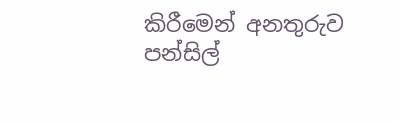කිරීමෙන් අනතුරුව පන්සිල්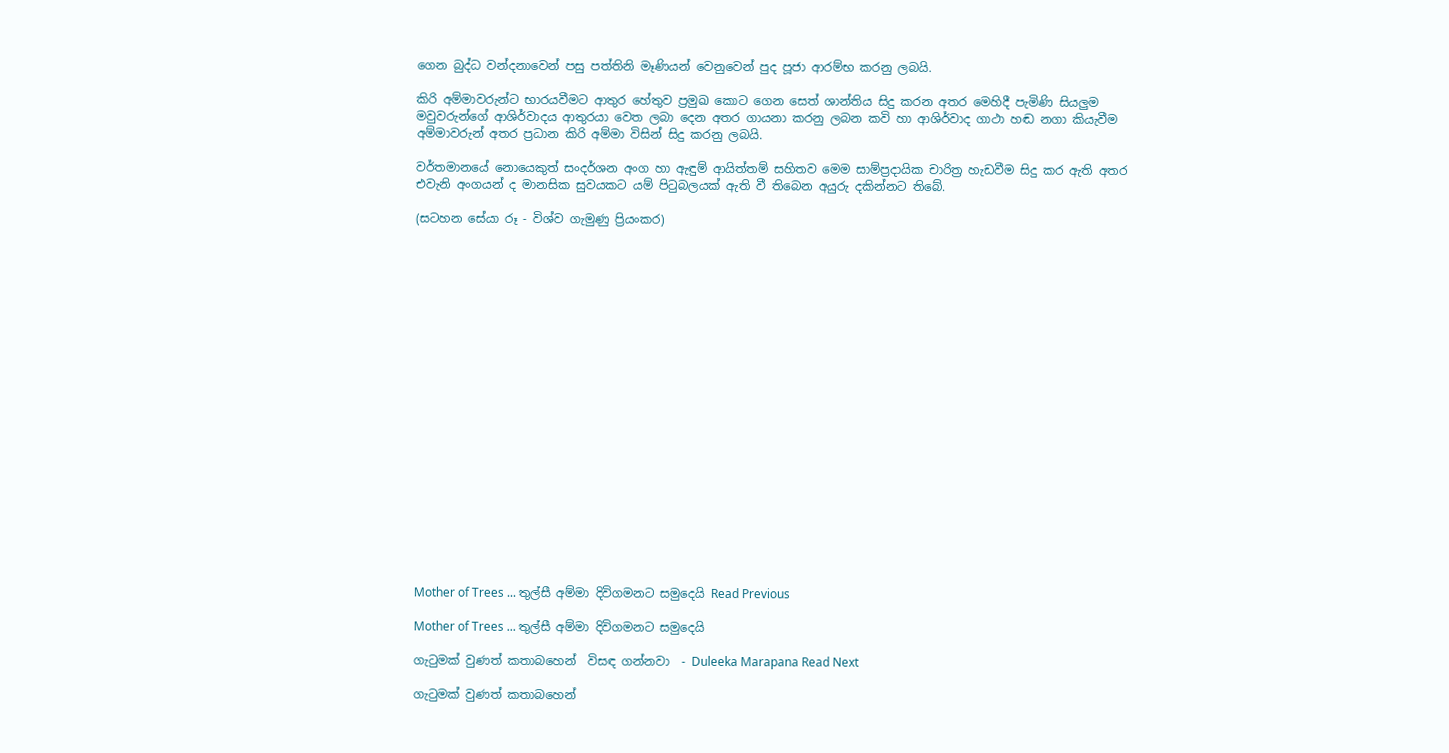ගෙන බුද්ධ වන්දනාවෙන් පසු පත්තිනි මෑණියන් වෙනුවෙන් පුද පූජා ආරම්භ කරනු ලබයි.

කිරි අම්මාවරුන්ට භාරයවීමට ආතුර හේතුව ප්‍රමුඛ කොට ගෙන සෙත් ශාන්තිය සිදු කරන අතර මෙහිදී පැමිණි සියලුම මවුවරුන්ගේ ආශිර්වාදය ආතුරයා වෙත ලබා දෙන අතර ගායනා කරනු ලබන කවි හා ආශිර්වාද ගාථා හඬ නගා කියැවීම අම්මාවරුන් අතර ප්‍රධාන කිරි අම්මා විසින් සිදු කරනු ලබයි.

වර්තමානයේ නොයෙකුත් සංදර්ශන අංග හා ඇඳුම් ආයිත්තම් සහිතව මෙම සාම්ප්‍රදායික චාරිත්‍ර හැඩවීම සිදු කර ඇති අතර එවැනි අංගයන් ද මානසික සුවයකට යම් පිටුබලයක් ඇති වී තිබෙන අයුරු දකින්නට තිබේ.

(සටහන සේයා රූ - විශ්ව ගැමුණු ප්‍රියංකර)





















Mother of Trees ... තුල්සී අම්මා දිවිගමනට සමුදෙයි Read Previous

Mother of Trees ... තුල්සී අම්මා දිවිගමනට සමුදෙයි

ගැටුමක් වුණත් කතාබහෙන්  විසඳ ගන්නවා  - Duleeka Marapana Read Next

ගැටුමක් වුණත් කතාබහෙන්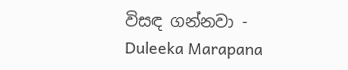විසඳ ගන්නවා - Duleeka Marapana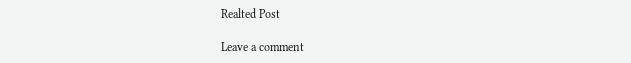Realted Post

Leave a comment